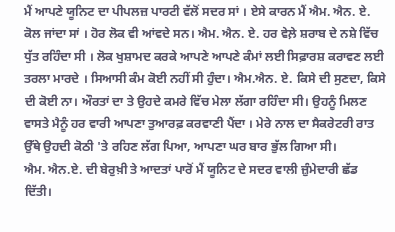ਮੈਂ ਆਪਣੇ ਯੂਨਿਟ ਦਾ ਪੀਪਲਜ਼ ਪਾਰਟੀ ਵੱਲੋਂ ਸਦਰ ਸਾਂ । ਏਸੇ ਕਾਰਨ ਮੈਂ ਐਮ. ਐਨ. ਏ. ਕੋਲ ਜਾਂਦਾ ਸਾਂ । ਹੋਰ ਲੋਕ ਵੀ ਆਂਵਦੇ ਸਨ। ਐਮ. ਐਨ. ਏ. ਹਰ ਵੇਲ਼ੇ ਸ਼ਰਾਬ ਦੇ ਨਸ਼ੇ ਵਿੱਚ ਧੁੱਤ ਰਹਿੰਦਾ ਸੀ । ਲੋਕ ਖੁਸ਼ਾਮਦ ਕਰਕੇ ਆਪਣੇ ਆਪਣੇ ਕੰਮਾਂ ਲਈ ਸਿਫ਼ਾਰਸ਼ ਕਰਾਵਣ ਲਈ ਤਰਲਾ ਮਾਰਦੇ । ਸਿਆਸੀ ਕੰਮ ਕੋਈ ਨਹੀਂ ਸੀ ਹੁੰਦਾ। ਐਮ.ਐਨ. ਏ. ਕਿਸੇ ਦੀ ਸੁਣਦਾ, ਕਿਸੇ ਦੀ ਕੋਈ ਨਾ। ਔਰਤਾਂ ਦਾ ਤੇ ਉਹਦੇ ਕਮਰੇ ਵਿੱਚ ਮੇਲਾ ਲੱਗਾ ਰਹਿੰਦਾ ਸੀ। ਉਹਨੂੰ ਮਿਲਣ ਵਾਸਤੇ ਮੈਨੂੰ ਹਰ ਵਾਰੀ ਆਪਣਾ ਤੁਆਰਫ਼ ਕਰਵਾਣੀ ਪੈਂਦਾ । ਮੇਰੇ ਨਾਲ ਦਾ ਸੈਕਰੇਟਰੀ ਰਾਤ ਉੱਥੇ ਉਹਦੀ ਕੋਠੀ 'ਤੇ ਰਹਿਣ ਲੱਗ ਪਿਆ, ਆਪਣਾ ਘਰ ਬਾਰ ਭੁੱਲ ਗਿਆ ਸੀ।
ਐਮ. ਐਨ.ਏ. ਦੀ ਬੇਰੁਖ਼ੀ ਤੇ ਆਦਤਾਂ ਪਾਰੋਂ ਮੈਂ ਯੂਨਿਟ ਦੇ ਸਦਰ ਵਾਲੀ ਜ਼ੁੰਮੇਦਾਰੀ ਛੱਡ ਦਿੱਤੀ।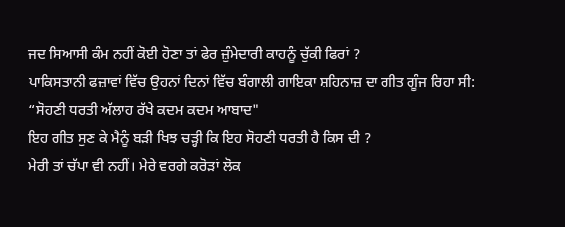ਜਦ ਸਿਆਸੀ ਕੰਮ ਨਹੀਂ ਕੋਈ ਹੋਣਾ ਤਾਂ ਫੇਰ ਜ਼ੁੰਮੇਦਾਰੀ ਕਾਹਨੂੰ ਚੁੱਕੀ ਫਿਰਾਂ ?
ਪਾਕਿਸਤਾਨੀ ਫਜ਼ਾਵਾਂ ਵਿੱਚ ਉਹਨਾਂ ਦਿਨਾਂ ਵਿੱਚ ਬੰਗਾਲੀ ਗਾਇਕਾ ਸ਼ਹਿਨਾਜ਼ ਦਾ ਗੀਤ ਗੂੰਜ ਰਿਹਾ ਸੀ:
“ਸੋਹਣੀ ਧਰਤੀ ਅੱਲਾਹ ਰੱਖੇ ਕਦਮ ਕਦਮ ਆਬਾਦ"
ਇਹ ਗੀਤ ਸੁਣ ਕੇ ਮੈਨੂੰ ਬੜੀ ਖਿਝ ਚੜ੍ਹੀ ਕਿ ਇਹ ਸੋਹਣੀ ਧਰਤੀ ਹੈ ਕਿਸ ਦੀ ?
ਮੇਰੀ ਤਾਂ ਚੱਪਾ ਵੀ ਨਹੀਂ। ਮੇਰੇ ਵਰਗੇ ਕਰੋੜਾਂ ਲੋਕ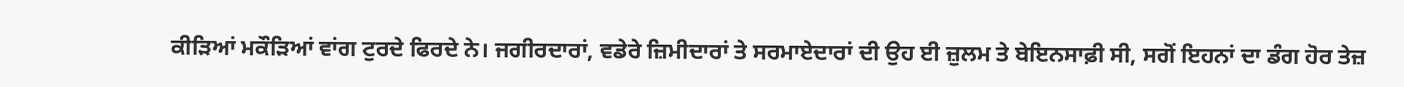ਕੀੜਿਆਂ ਮਕੌੜਿਆਂ ਵਾਂਗ ਟੁਰਦੇ ਫਿਰਦੇ ਨੇ। ਜਗੀਰਦਾਰਾਂ, ਵਡੇਰੇ ਜ਼ਿਮੀਦਾਰਾਂ ਤੇ ਸਰਮਾਏਦਾਰਾਂ ਦੀ ਉਹ ਈ ਜ਼ੁਲਮ ਤੇ ਬੇਇਨਸਾਫ਼ੀ ਸੀ, ਸਗੋਂ ਇਹਨਾਂ ਦਾ ਡੰਗ ਹੋਰ ਤੇਜ਼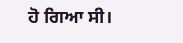ਹੋ ਗਿਆ ਸੀ।